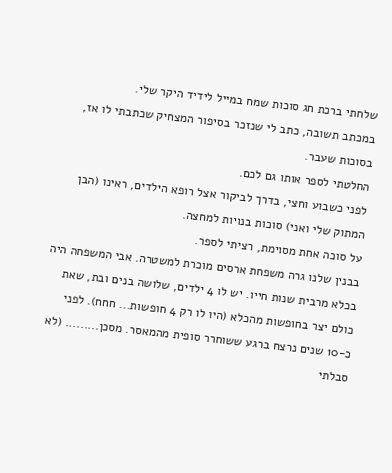שלחתי ברכת חג סוכות שמח במייל לידיד היקר שלי.
במכתב תשובה, כתב לי שנזכר בסיפור המצחיק שכתבתי לו אז, בסוכות שעבר.
החלטתי לספר אותו גם לכם.
לפני כשבוע וחצי, בדרך לביקור אצל רופא הילדים, ראינו (הבן המתוק שלי ואני) סוכות בנויות למחצה.
על סוכה אחת מסוימת, רציתי לספר.
בבנין שלנו גרה משפחת ארסים מוכרת למשטרה. אבי המשפחה היה בכלא מרבית שנות חייו. יש לו 4 ילדים, שלושה בנים ובת, שאת כולם יצר בחופשות מהכלא (היו לו רק 4 חופשות... חחח). לפני כ-10 שנים נרצח ברגע ששוחרר סופית מהמאסר. מסכן......... (לא סבלתי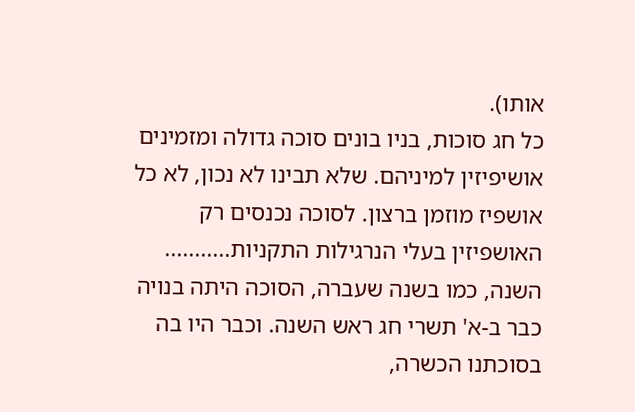אותו).
כל חג סוכות, בניו בונים סוכה גדולה ומזמינים אושיפיזין למיניהם. שלא תבינו לא נכון, לא כל אושפיז מוזמן ברצון. לסוכה נכנסים רק האושפיזין בעלי הנרגילות התקניות...........
השנה, כמו בשנה שעברה, הסוכה היתה בנויה כבר ב-א' תשרי חג ראש השנה. וכבר היו בה בסוכתנו הכשרה,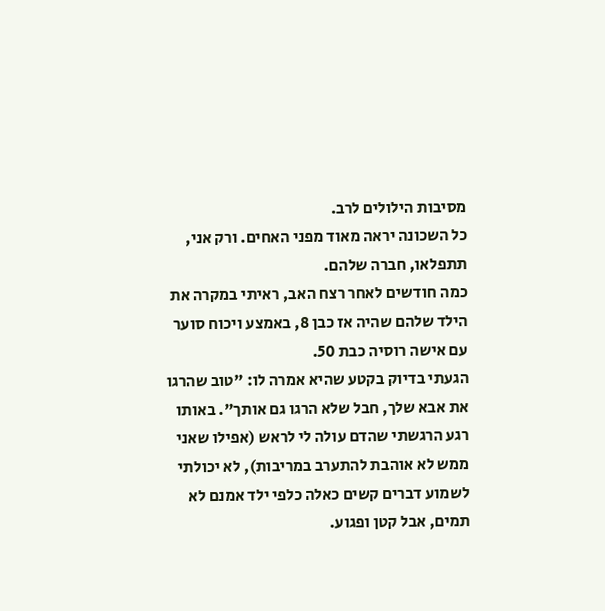מסיבות הילולים לרב.
כל השכונה יראה מאוד מפני האחים. ורק אני, תתפלאו, חברה שלהם.
כמה חודשים לאחר רצח האב, ראיתי במקרה את הילד שלהם שהיה אז כבן 8, באמצע ויכוח סוער עם אישה רוסיה כבת 50.
הגעתי בדיוק בקטע שהיא אמרה לו: "טוב שהרגו את אבא שלך, חבל שלא הרגו גם אותך". באותו רגע הרגשתי שהדם עולה לי לראש (אפילו שאני ממש לא אוהבת להתערב במריבות), לא יכולתי לשמוע דברים קשים כאלה כלפי ילד אמנם לא תמים, אבל קטן ופגוע.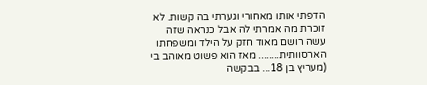הדפתי אותו מאחורי וגערתי בה קשות. לא זוכרת מה אמרתי לה אבל כנראה שזה עשה רושם מאוד חזק על הילד ומשפחתו הארסוותית........ מאז הוא פשוט מאוהב בי (מעריץ בן 18... בבקשה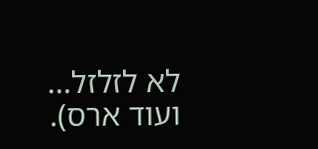לא לזלזל... ועוד ארס).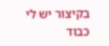בקיצור יש לי כבוד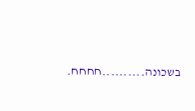בשכונה..........חחחח.